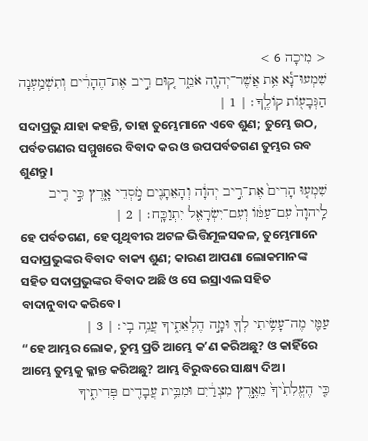< מִיכָה 6 >
שִׁמְעוּ־נָ֕א אֵ֥ת אֲשֶׁר־יְהוָ֖ה אֹמֵ֑ר ק֚וּם רִ֣יב אֶת־הֶהָרִ֔ים וְתִשְׁמַ֥עְנָה הַגְּבָעֹ֖ות קֹולֶֽךָ׃ | 1 |
ସଦାପ୍ରଭୁ ଯାହା କହନ୍ତି, ତାହା ତୁମ୍ଭେମାନେ ଏବେ ଶୁଣ; ତୁମ୍ଭେ ଉଠ, ପର୍ବତଗଣର ସମ୍ମୁଖରେ ବିବାଦ କର ଓ ଉପପର୍ବତଗଣ ତୁମ୍ଭର ରବ ଶୁଣନ୍ତୁ।
שִׁמְע֤וּ הָרִים֙ אֶת־רִ֣יב יְהוָ֔ה וְהָאֵתָנִ֖ים מֹ֣סְדֵי אָ֑רֶץ כִּ֣י רִ֤יב לַֽיהוָה֙ עִם־עַמֹּ֔ו וְעִם־יִשְׂרָאֵ֖ל יִתְוַכָּֽח׃ | 2 |
ହେ ପର୍ବତଗଣ, ହେ ପୃଥିବୀର ଅଟଳ ଭିତ୍ତିମୂଳସକଳ, ତୁମ୍ଭେମାନେ ସଦାପ୍ରଭୁଙ୍କର ବିବାଦ ବାକ୍ୟ ଶୁଣ; କାରଣ ଆପଣା ଲୋକମାନଙ୍କ ସହିତ ସଦାପ୍ରଭୁଙ୍କର ବିବାଦ ଅଛି ଓ ସେ ଇସ୍ରାଏଲ ସହିତ ବାଦାନୁବାଦ କରିବେ।
עַמִּ֛י מֶה־עָשִׂ֥יתִי לְךָ֖ וּמָ֣ה הֶלְאֵתִ֑יךָ עֲנֵ֥ה בִֽי׃ | 3 |
“ହେ ଆମ୍ଭର ଲୋକ, ତୁମ୍ଭ ପ୍ରତି ଆମ୍ଭେ କʼଣ କରିଅଛୁ? ଓ କାହିଁରେ ଆମ୍ଭେ ତୁମ୍ଭକୁ କ୍ଳାନ୍ତ କରିଅଛୁ? ଆମ୍ଭ ବିରୁଦ୍ଧରେ ସାକ୍ଷ୍ୟ ଦିଅ।
כִּ֤י הֶעֱלִתִ֙יךָ֙ מֵאֶ֣רֶץ מִצְרַ֔יִם וּמִבֵּ֥ית עֲבָדִ֖ים פְּדִיתִ֑יךָ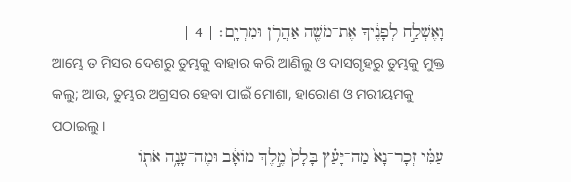וָאֶשְׁלַ֣ח לְפָנֶ֔יךָ אֶת־מֹשֶׁ֖ה אַהֲרֹ֥ן וּמִרְיָֽם׃ | 4 |
ଆମ୍ଭେ ତ ମିସର ଦେଶରୁ ତୁମ୍ଭକୁ ବାହାର କରି ଆଣିଲୁ ଓ ଦାସଗୃହରୁ ତୁମ୍ଭକୁ ମୁକ୍ତ କଲୁ; ଆଉ, ତୁମ୍ଭର ଅଗ୍ରସର ହେବା ପାଇଁ ମୋଶା, ହାରୋଣ ଓ ମରୀୟମକୁ ପଠାଇଲୁ।
עַמִּ֗י זְכָר־נָא֙ מַה־יָּעַ֗ץ בָּלָק֙ מֶ֣לֶךְ מֹואָ֔ב וּמֶה־עָנָ֥ה אֹתֹ֖ו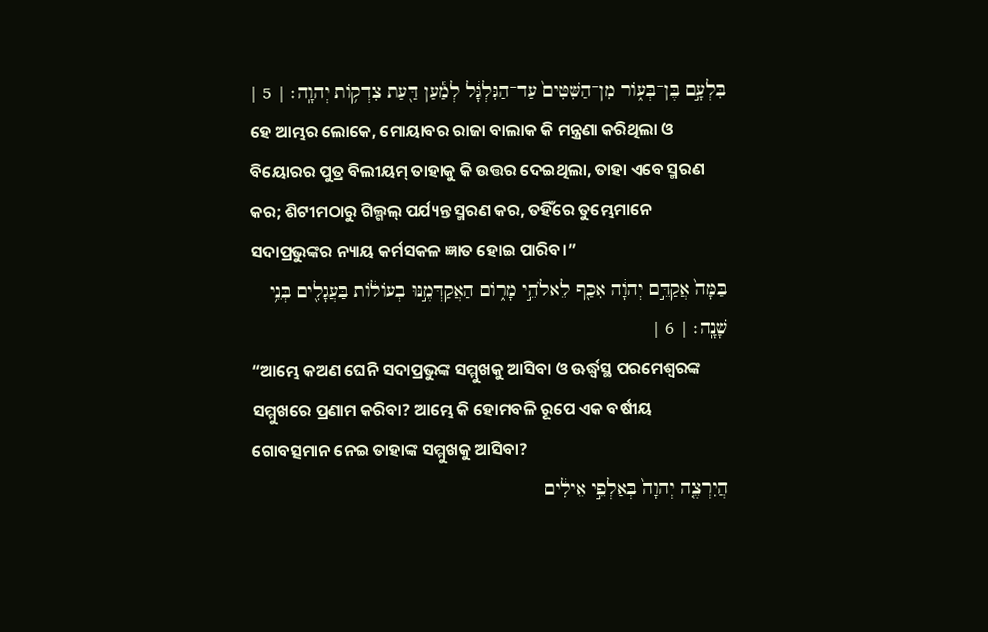בִּלְעָ֣ם בֶּן־בְּעֹ֑ור מִן־הַשִּׁטִּים֙ עַד־הַגִּלְגָּ֔ל לְמַ֕עַן דַּ֖עַת צִדְקֹ֥ות יְהוָֽה׃ | 5 |
ହେ ଆମ୍ଭର ଲୋକେ, ମୋୟାବର ରାଜା ବାଲାକ କି ମନ୍ତ୍ରଣା କରିଥିଲା ଓ ବିୟୋରର ପୁତ୍ର ବିଲୀୟମ୍ ତାହାକୁ କି ଉତ୍ତର ଦେଇଥିଲା, ତାହା ଏବେ ସ୍ମରଣ କର; ଶିଟୀମଠାରୁ ଗିଲ୍ଗଲ୍ ପର୍ଯ୍ୟନ୍ତ ସ୍ମରଣ କର, ତହିଁରେ ତୁମ୍ଭେମାନେ ସଦାପ୍ରଭୁଙ୍କର ନ୍ୟାୟ କର୍ମସକଳ ଜ୍ଞାତ ହୋଇ ପାରିବ।”
בַּמָּה֙ אֲקַדֵּ֣ם יְהוָ֔ה אִכַּ֖ף לֵאלֹהֵ֣י מָרֹ֑ום הַאֲקַדְּמֶ֣נּוּ בְעֹולֹ֔ות בַּעֲגָלִ֖ים בְּנֵ֥י שָׁנָֽה׃ | 6 |
“ଆମ୍ଭେ କଅଣ ଘେନି ସଦାପ୍ରଭୁଙ୍କ ସମ୍ମୁଖକୁ ଆସିବା ଓ ଊର୍ଦ୍ଧ୍ୱସ୍ଥ ପରମେଶ୍ୱରଙ୍କ ସମ୍ମୁଖରେ ପ୍ରଣାମ କରିବା? ଆମ୍ଭେ କି ହୋମବଳି ରୂପେ ଏକ ବର୍ଷୀୟ ଗୋବତ୍ସମାନ ନେଇ ତାହାଙ୍କ ସମ୍ମୁଖକୁ ଆସିବା?
הֲיִרְצֶ֤ה יְהוָה֙ בְּאַלְפֵ֣י אֵילִ֔ים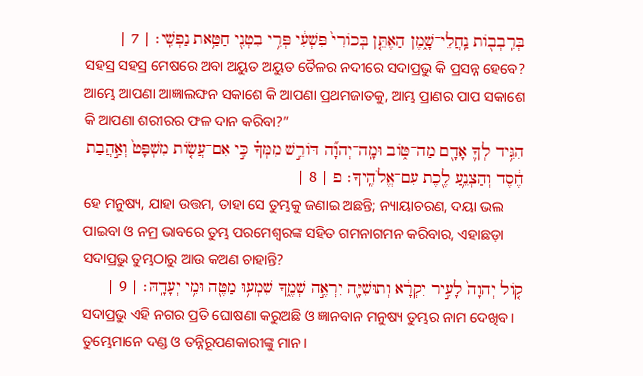בְּרִֽבְבֹ֖ות נַֽחֲלֵי־שָׁ֑מֶן הַאֶתֵּ֤ן בְּכֹורִי֙ פִּשְׁעִ֔י פְּרִ֥י בִטְנִ֖י חַטַּ֥את נַפְשִֽׁי׃ | 7 |
ସହସ୍ର ସହସ୍ର ମେଷରେ ଅବା ଅୟୁତ ଅୟୁତ ତୈଳର ନଦୀରେ ସଦାପ୍ରଭୁ କି ପ୍ରସନ୍ନ ହେବେ? ଆମ୍ଭେ ଆପଣା ଆଜ୍ଞାଲଙ୍ଘନ ସକାଶେ କି ଆପଣା ପ୍ରଥମଜାତକୁ, ଆମ୍ଭ ପ୍ରାଣର ପାପ ସକାଶେ କି ଆପଣା ଶରୀରର ଫଳ ଦାନ କରିବା?”
הִגִּ֥יד לְךָ֛ אָדָ֖ם מַה־טֹּ֑וב וּמָֽה־יְהוָ֞ה דֹּורֵ֣שׁ מִמְּךָ֗ כִּ֣י אִם־עֲשֹׂ֤ות מִשְׁפָּט֙ וְאַ֣הֲבַת חֶ֔סֶד וְהַצְנֵ֥עַ לֶ֖כֶת עִם־אֱלֹהֶֽיךָ׃ פ | 8 |
ହେ ମନୁଷ୍ୟ, ଯାହା ଉତ୍ତମ, ତାହା ସେ ତୁମ୍ଭକୁ ଜଣାଇ ଅଛନ୍ତି; ନ୍ୟାୟାଚରଣ, ଦୟା ଭଲ ପାଇବା ଓ ନମ୍ର ଭାବରେ ତୁମ୍ଭ ପରମେଶ୍ୱରଙ୍କ ସହିତ ଗମନାଗମନ କରିବାର, ଏହାଛଡ଼ା ସଦାପ୍ରଭୁ ତୁମ୍ଭଠାରୁ ଆଉ କଅଣ ଚାହାନ୍ତି?
קֹ֤ול יְהוָה֙ לָעִ֣יר יִקְרָ֔א וְתוּשִׁיָּ֖ה יִרְאֶ֣ה שְׁמֶ֑ךָ שִׁמְע֥וּ מַטֶּ֖ה וּמִ֥י יְעָדָֽהּ׃ | 9 |
ସଦାପ୍ରଭୁ ଏହି ନଗର ପ୍ରତି ଘୋଷଣା କରୁଅଛି ଓ ଜ୍ଞାନବାନ ମନୁଷ୍ୟ ତୁମ୍ଭର ନାମ ଦେଖିବ। ତୁମ୍ଭେମାନେ ଦଣ୍ଡ ଓ ତନ୍ନିରୂପଣକାରୀଙ୍କୁ ମାନ।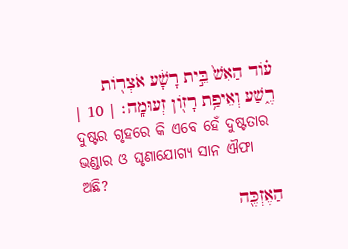עֹ֗וד הַאִשׁ֙ בֵּ֣ית רָשָׁ֔ע אֹצְרֹ֖ות רֶ֑שַׁע וְאֵיפַ֥ת רָזֹ֖ון זְעוּמָֽה׃ | 10 |
ଦୁଷ୍ଟର ଗୃହରେ କି ଏବେ ହେଁ ଦୁଷ୍ଟତାର ଭଣ୍ଡାର ଓ ଘୃଣାଯୋଗ୍ୟ ସାନ ଐଫା ଅଛି?
הַאֶזְכֶּ֖ה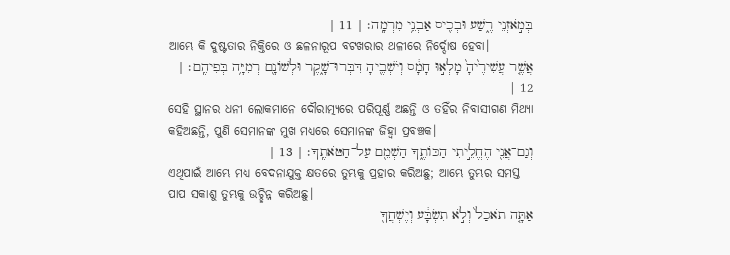בְּמֹ֣אזְנֵי רֶ֑שַׁע וּבְכִ֖יס אַבְנֵ֥י מִרְמָֽה׃ | 11 |
ଆମ୍ଭେ କି ଦୁଷ୍ଟତାର ନିକ୍ତିରେ ଓ ଛଳନାରୂପ ବଟଖରାର ଥଳୀରେ ନିର୍ଦ୍ଦୋଷ ହେବା।
אֲשֶׁ֤ר עֲשִׁירֶ֙יהָ֙ מָלְא֣וּ חָמָ֔ס וְיֹשְׁבֶ֖יהָ דִּבְּרוּ־שָׁ֑קֶר וּלְשֹׁונָ֖ם רְמִיָּ֥ה בְּפִיהֶֽם׃ | 12 |
ସେହି ସ୍ଥାନର ଧନୀ ଲୋକମାନେ ଦୌରାତ୍ମ୍ୟରେ ପରିପୂର୍ଣ୍ଣ ଅଛନ୍ତି ଓ ତହିଁର ନିବାସୀଗଣ ମିଥ୍ୟା କହିଅଛନ୍ତି, ପୁଣି ସେମାନଙ୍କ ମୁଖ ମଧ୍ୟରେ ସେମାନଙ୍କ ଜିହ୍ୱା ପ୍ରବଞ୍ଚକ।
וְגַם־אֲנִ֖י הֶחֱלֵ֣יתִי הַכֹּותֶ֑ךָ הַשְׁמֵ֖ם עַל־חַטֹּאתֶֽךָ׃ | 13 |
ଏଥିପାଇଁ ଆମ୍ଭେ ମଧ୍ୟ ବେଦନାଯୁକ୍ତ କ୍ଷତରେ ତୁମ୍ଭକୁ ପ୍ରହାର କରିଅଛୁ; ଆମ୍ଭେ ତୁମ୍ଭର ସମସ୍ତ ପାପ ସକାଶୁ ତୁମ୍ଭକୁ ଉଚ୍ଛିନ୍ନ କରିଅଛୁ।
אַתָּ֤ה תֹאכַל֙ וְלֹ֣א תִשְׂבָּ֔ע וְיֶשְׁחֲךָ֖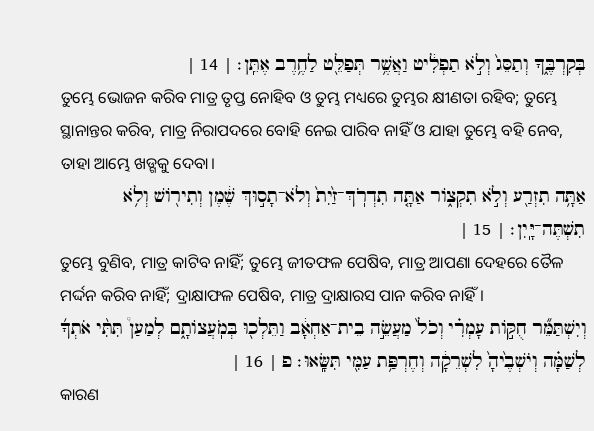בְּקִרְבֶּ֑ךָ וְתַסֵּג֙ וְלֹ֣א תַפְלִ֔יט וַאֲשֶׁ֥ר תְּפַלֵּ֖ט לַחֶ֥רֶב אֶתֵּֽן׃ | 14 |
ତୁମ୍ଭେ ଭୋଜନ କରିବ ମାତ୍ର ତୃପ୍ତ ନୋହିବ ଓ ତୁମ୍ଭ ମଧ୍ୟରେ ତୁମ୍ଭର କ୍ଷୀଣତା ରହିବ; ତୁମ୍ଭେ ସ୍ଥାନାନ୍ତର କରିବ, ମାତ୍ର ନିରାପଦରେ ବୋହି ନେଇ ପାରିବ ନାହିଁ ଓ ଯାହା ତୁମ୍ଭେ ବହି ନେବ, ତାହା ଆମ୍ଭେ ଖଡ୍ଗକୁ ଦେବା।
אַתָּ֥ה תִזְרַ֖ע וְלֹ֣א תִקְצֹ֑ור אַתָּ֤ה תִדְרֹֽךְ־זַ֙יִת֙ וְלֹא־תָס֣וּךְ שֶׁ֔מֶן וְתִירֹ֖ושׁ וְלֹ֥א תִשְׁתֶּה־יָּֽיִן׃ | 15 |
ତୁମ୍ଭେ ବୁଣିବ, ମାତ୍ର କାଟିବ ନାହିଁ; ତୁମ୍ଭେ ଜୀତଫଳ ପେଷିବ, ମାତ୍ର ଆପଣା ଦେହରେ ତୈଳ ମର୍ଦ୍ଦନ କରିବ ନାହିଁ; ଦ୍ରାକ୍ଷାଫଳ ପେଷିବ, ମାତ୍ର ଦ୍ରାକ୍ଷାରସ ପାନ କରିବ ନାହିଁ।
וְיִשְׁתַּמֵּ֞ר חֻקֹּ֣ות עָמְרִ֗י וְכֹל֙ מַעֲשֵׂ֣ה בֵית־אַחְאָ֔ב וַתֵּלְכ֖וּ בְּמֹֽעֲצֹותָ֑ם לְמַעַן֩ תִּתִּ֨י אֹתְךָ֜ לְשַׁמָּ֗ה וְיֹשְׁבֶ֙יהָ֙ לִשְׁרֵקָ֔ה וְחֶרְפַּ֥ת עַמִּ֖י תִּשָּֽׂאוּ׃ פ | 16 |
କାରଣ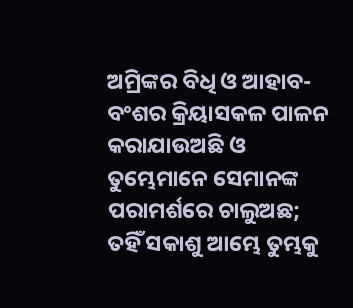ଅମ୍ରିଙ୍କର ବିଧି ଓ ଆହାବ-ବଂଶର କ୍ରିୟାସକଳ ପାଳନ କରାଯାଉଅଛି ଓ ତୁମ୍ଭେମାନେ ସେମାନଙ୍କ ପରାମର୍ଶରେ ଚାଲୁଅଛ; ତହିଁ ସକାଶୁ ଆମ୍ଭେ ତୁମ୍ଭକୁ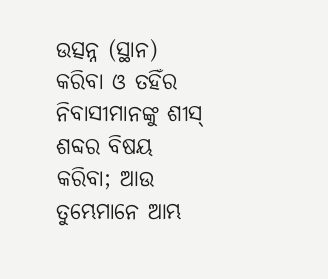ଉତ୍ସନ୍ନ (ସ୍ଥାନ) କରିବା ଓ ତହିଁର ନିବାସୀମାନଙ୍କୁ ଶୀସ୍ ଶବ୍ଦର ବିଷୟ କରିବା; ଆଉ ତୁମ୍ଭେମାନେ ଆମ୍ଭ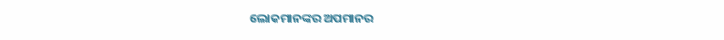ଲୋକମାନଙ୍କର ଅପମାନର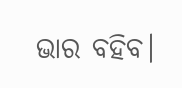ଭାର ବହିବ।